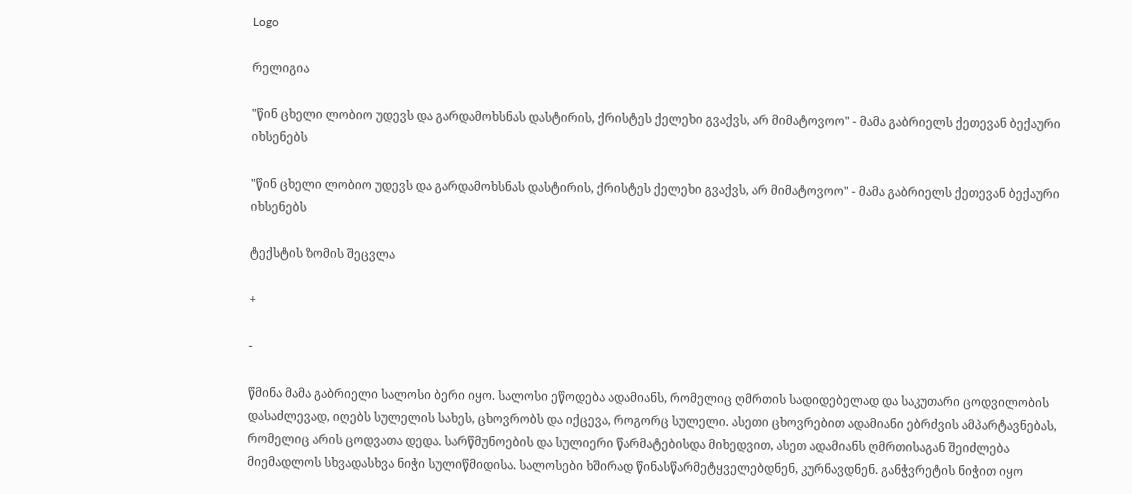Logo

რელიგია

"წინ ცხელი ლობიო უდევს და გარდამოხსნას დასტირის, ქრისტეს ქელეხი გვაქვს, არ მიმატოვოო" - მამა გაბრიელს ქეთევან ბექაური იხსენებს

"წინ ცხელი ლობიო უდევს და გარდამოხსნას დასტირის, ქრისტეს ქელეხი გვაქვს, არ მიმატოვოო" - მამა გაბრიელს ქეთევან ბექაური იხსენებს

ტექსტის ზომის შეცვლა

+

-

წმინა მამა გაბრიელი სალოსი ბერი იყო. სალოსი ეწოდება ადამიანს, რომელიც ღმრთის სადიდებელად და საკუთარი ცოდვილობის დასაძლევად, იღებს სულელის სახეს, ცხოვრობს და იქცევა, როგორც სულელი. ასეთი ცხოვრებით ადამიანი ებრძვის ამპარტავნებას, რომელიც არის ცოდვათა დედა. სარწმუნოების და სულიერი წარმატებისდა მიხედვით, ასეთ ადამიანს ღმრთისაგან შეიძლება მიემადლოს სხვადასხვა ნიჭი სულიწმიდისა. სალოსები ხშირად წინასწარმეტყველებდნენ, კურნავდნენ. განჭვრეტის ნიჭით იყო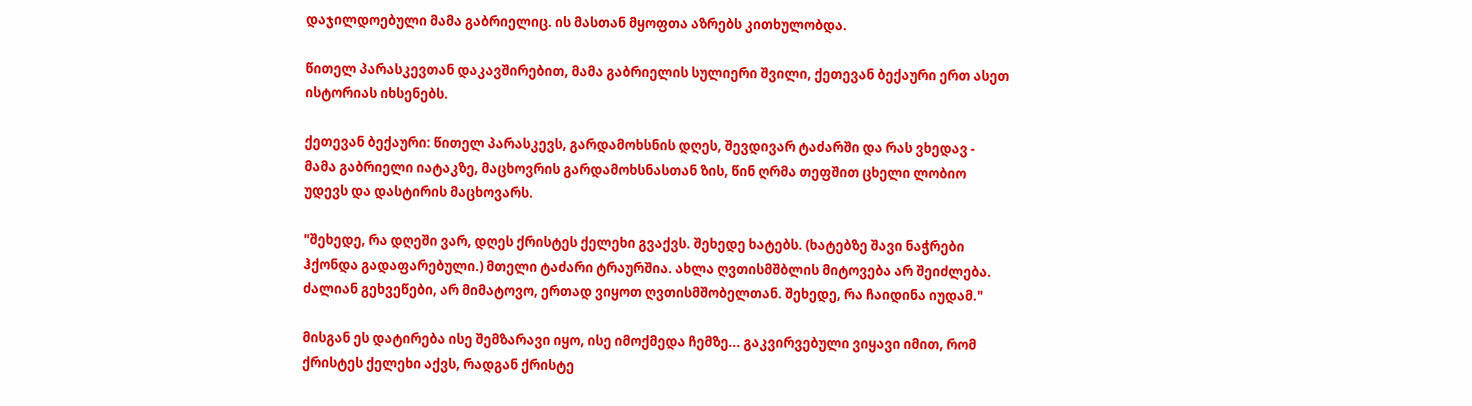დაჯილდოებული მამა გაბრიელიც. ის მასთან მყოფთა აზრებს კითხულობდა.

წითელ პარასკევთან დაკავშირებით, მამა გაბრიელის სულიერი შვილი, ქეთევან ბექაური ერთ ასეთ ისტორიას იხსენებს.

ქეთევან ბექაური: წითელ პარასკევს, გარდამოხსნის დღეს, შევდივარ ტაძარში და რას ვხედავ - მამა გაბრიელი იატაკზე, მაცხოვრის გარდამოხსნასთან ზის, წინ ღრმა თეფშით ცხელი ლობიო უდევს და დასტირის მაცხოვარს.

"შეხედე, რა დღეში ვარ, დღეს ქრისტეს ქელეხი გვაქვს. შეხედე ხატებს. (ხატებზე შავი ნაჭრები ჰქონდა გადაფარებული.) მთელი ტაძარი ტრაურშია. ახლა ღვთისმშბლის მიტოვება არ შეიძლება. ძალიან გეხვეწები, არ მიმატოვო, ერთად ვიყოთ ღვთისმშობელთან. შეხედე, რა ჩაიდინა იუდამ."

მისგან ეს დატირება ისე შემზარავი იყო, ისე იმოქმედა ჩემზე... გაკვირვებული ვიყავი იმით, რომ ქრისტეს ქელეხი აქვს, რადგან ქრისტე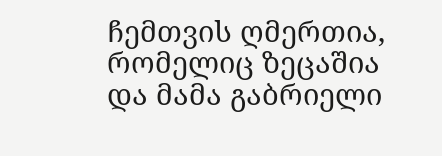ჩემთვის ღმერთია, რომელიც ზეცაშია და მამა გაბრიელი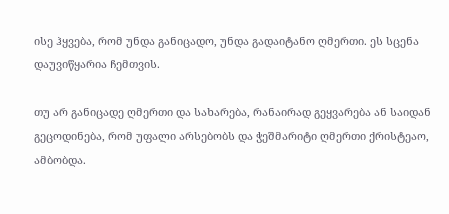ისე ჰყვება, რომ უნდა განიცადო, უნდა გადაიტანო ღმერთი. ეს სცენა დაუვიწყარია ჩემთვის.

თუ არ განიცადე ღმერთი და სახარება, რანაირად გეყვარება ან საიდან გეცოდინება, რომ უფალი არსებობს და ჭეშმარიტი ღმერთი ქრისტეაო, ამბობდა.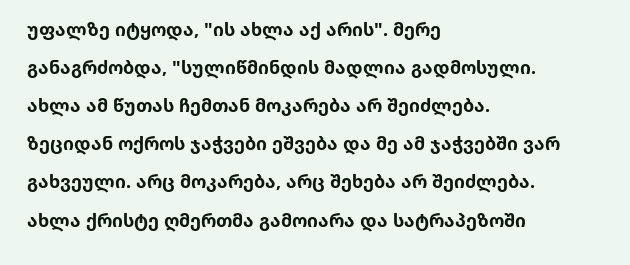უფალზე იტყოდა, "ის ახლა აქ არის". მერე განაგრძობდა, "სულიწმინდის მადლია გადმოსული. ახლა ამ წუთას ჩემთან მოკარება არ შეიძლება. ზეციდან ოქროს ჯაჭვები ეშვება და მე ამ ჯაჭვებში ვარ გახვეული. არც მოკარება, არც შეხება არ შეიძლება. ახლა ქრისტე ღმერთმა გამოიარა და სატრაპეზოში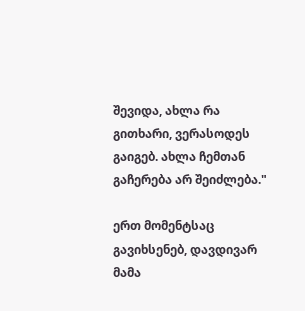შევიდა, ახლა რა გითხარი, ვერასოდეს გაიგებ. ახლა ჩემთან გაჩერება არ შეიძლება."

ერთ მომენტსაც გავიხსენებ, დავდივარ მამა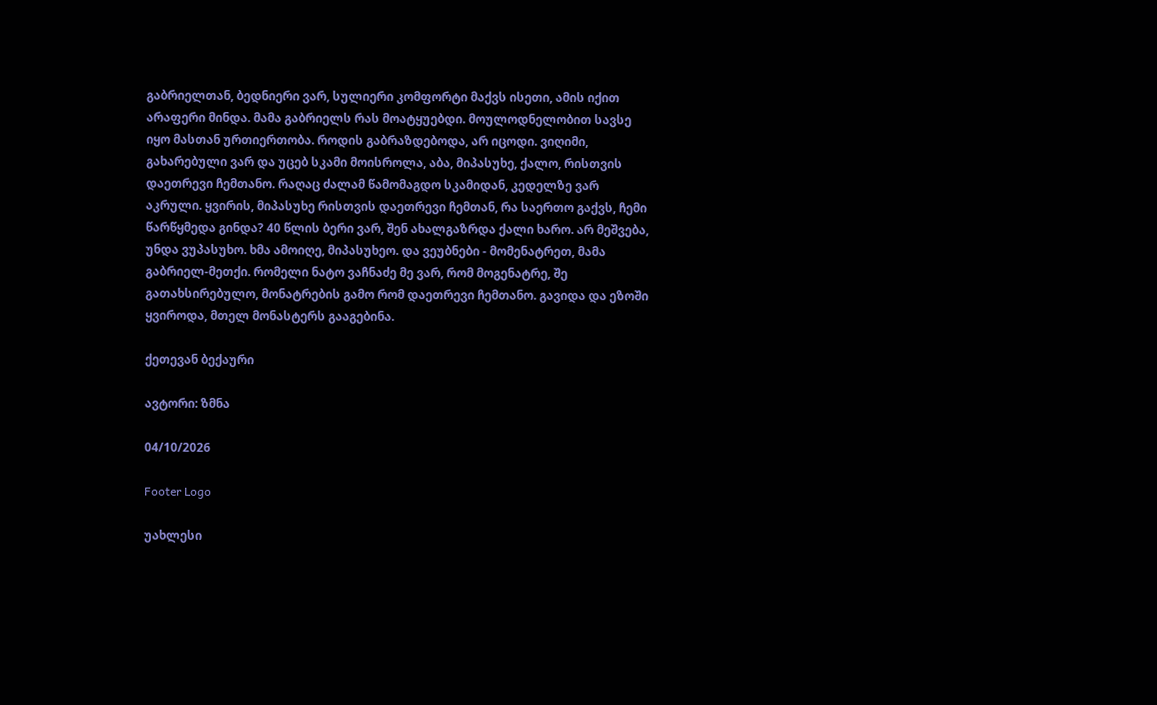გაბრიელთან, ბედნიერი ვარ, სულიერი კომფორტი მაქვს ისეთი, ამის იქით არაფერი მინდა. მამა გაბრიელს რას მოატყუებდი. მოულოდნელობით სავსე იყო მასთან ურთიერთობა. როდის გაბრაზდებოდა, არ იცოდი. ვიღიმი, გახარებული ვარ და უცებ სკამი მოისროლა, აბა, მიპასუხე, ქალო, რისთვის დაეთრევი ჩემთანო. რაღაც ძალამ წამომაგდო სკამიდან, კედელზე ვარ აკრული. ყვირის, მიპასუხე რისთვის დაეთრევი ჩემთან, რა საერთო გაქვს, ჩემი წარწყმედა გინდა? 40 წლის ბერი ვარ, შენ ახალგაზრდა ქალი ხარო. არ მეშვება, უნდა ვუპასუხო. ხმა ამოიღე, მიპასუხეო. და ვეუბნები - მომენატრეთ, მამა გაბრიელ-მეთქი. რომელი ნატო ვაჩნაძე მე ვარ, რომ მოგენატრე, შე გათახსირებულო, მონატრების გამო რომ დაეთრევი ჩემთანო. გავიდა და ეზოში ყვიროდა, მთელ მონასტერს გააგებინა.

ქეთევან ბექაური

ავტორი: ზმნა

04/10/2026

Footer Logo

უახლესი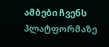ამბები ჩვენს
პლატფორმაზე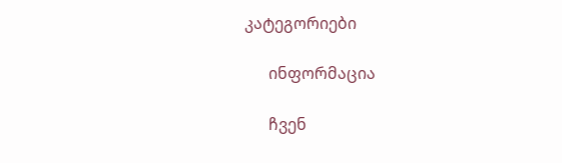კატეგორიები

      ინფორმაცია

      ჩვენ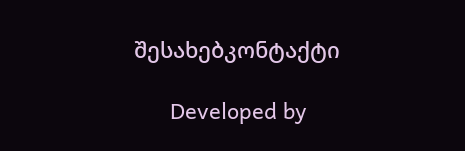შესახებკონტაქტი

      Developed by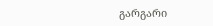გარგარი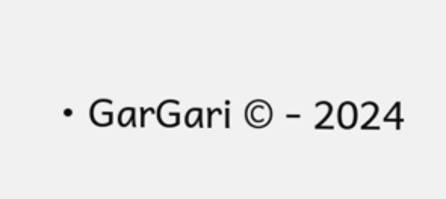• GarGari © - 2024